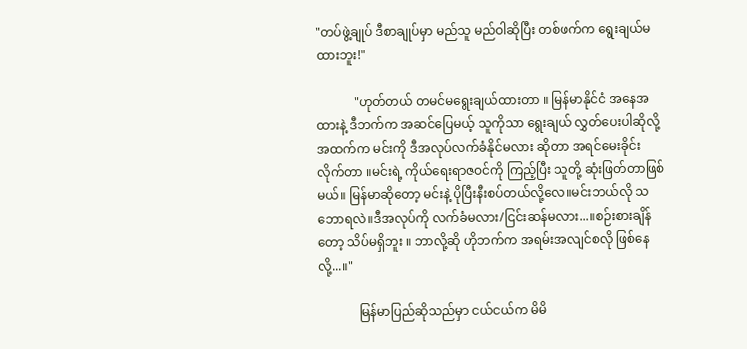"တပ်ဖွဲ့ချုပ် ဒီစာချုပ်မှာ မည်သူ မည်ဝါဆိုပြီး တစ်ဖက်က ရွေးချယ်မထားဘူး!"

            "ဟုတ်တယ် တမင်မရွေးချယ်ထားတာ ။ မြန်မာနိုင်ငံ အနေအထားနဲ့ ဒီဘက်က အဆင်ပြေမယ့် သူကိုသာ ရွေးချယ် လွှတ်ပေးပါဆိုလို့ အထက်က မင်းကို ဒီအလုပ်လက်ခံနိုင်မလား ဆိုတာ အရင်မေးခိုင်းလိုက်တာ ။မင်းရဲ့ ကိုယ်ရေးရာဇဝင်ကို ကြည့်ပြီး သူတို့ ဆုံးဖြတ်တာဖြစ်မယ်။ မြန်မာဆိုတော့ မင်းနဲ့ ပိုပြီးနီးစပ်တယ်လို့လေ။မင်းဘယ်လို သဘောရလဲ။ဒီအလုပ်ကို လက်ခံမလား/ငြင်းဆန်မလား...။စဉ်းစားချိန်တော့ သိပ်မရှိဘူး ။ ဘာလို့ဆို ဟိုဘက်က အရမ်းအလျင်စလို ဖြစ်နေလို့...။"

             မြန်မာပြည်ဆိုသည်မှာ ငယ်ငယ်က မိမိ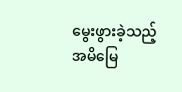မွေးဖွားခဲ့သည့် အမိမြေ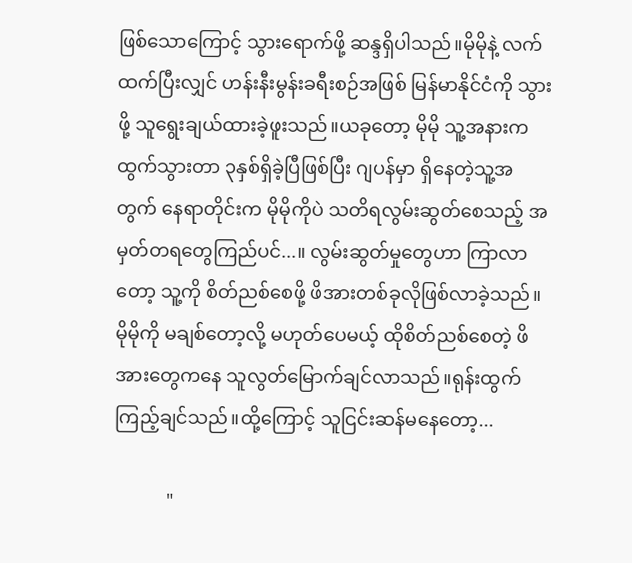ဖြစ်သောကြောင့် သွားရောက်ဖို့ ဆန္ဒရှိပါသည်။မိုမိုနဲ့ လက်ထက်ပြီးလျှင် ဟန်းနီးမွန်းခရီးစဉ်အဖြစ် မြန်မာနိုင်ငံကို သွားဖို့ သူရွေးချယ်ထားခဲ့ဖူးသည်။ယခုတော့ မိုမို သူ့အနားက ထွက်သွားတာ ၃နှစ်ရှိခဲ့ပြီဖြစ်ပြီး ဂျပန်မှာ ရှိနေတဲ့သူ့အတွက် နေရာတိုင်းက မိုမိုကိုပဲ သတိရလွမ်းဆွတ်စေသည့် အမှတ်တရတွေကြည်ပင်...။ လွမ်းဆွတ်မှုတွေဟာ ကြာလာတော့ သူ့ကို စိတ်ညစ်စေဖို့ ဖိအားတစ်ခုလိုဖြစ်လာခဲ့သည်။ မိုမိုကို မချစ်တော့လို့ မဟုတ်ပေမယ့် ထိုစိတ်ညစ်စေတဲ့ ဖိအားတွေကနေ သူလွတ်မြောက်ချင်လာသည်။ရုန်းထွက်ကြည့်ချင်သည်။ထို့ကြောင့် သူငြင်းဆန်မနေတော့...

           "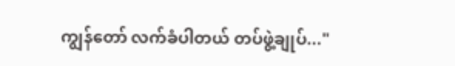ကျွန်တော် လက်ခံပါတယ် တပ်ဖွဲ့ချုပ်..."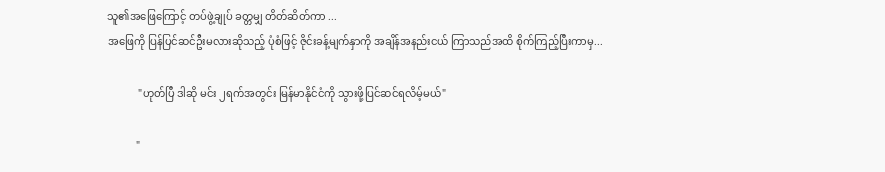သူ၏အဖြေကြောင့် တပ်ဖွဲ့ချုပ် ခတ္တမျှ တိတ်ဆိတ်ကာ ...
အဖြေကို ပြန်ပြင်ဆင်ဦးမလားဆိုသည့် ပုံစံဖြင့် ဇိုင်းခန့်မျက်နှာကို အချိန်အနည်းငယ် ကြာသည်အထိ စိုက်ကြည့်ပြီးကာမှ...

            "ဟုတ်ပြီ ဒါဆို မင်း ၂ရက်အတွင်း မြန်မာနိုင်ငံကို သွားဖို့ပြင်ဆင်ရလိမ့်မယ်"

           "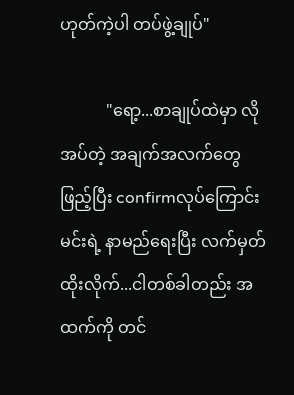ဟုတ်ကဲ့ပါ တပ်ဖွဲ့ချုပ်"

           "ရော့...စာချုပ်ထဲမှာ လိုအပ်တဲ့ အချက်အလက်တွေ ဖြည့်ပြီး confirmလုပ်ကြောင်း
မင်းရဲ့ နာမည်ရေးပြီး လက်မှတ်ထိုးလိုက်...ငါတစ်ခါတည်း အထက်ကို တင်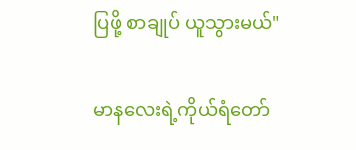ပြဖို့ စာချုပ် ယူသွားမယ်"

မာနလေးရဲ့ကိုယ်ရံတော်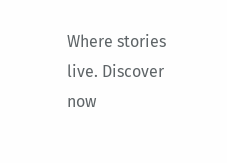Where stories live. Discover now